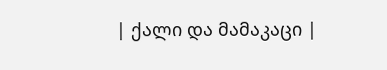| ქალი და მამაკაცი |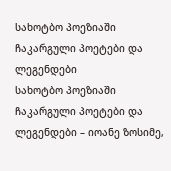სახოტბო პოეზიაში ჩაკარგული პოეტები და ლეგენდები
სახოტბო პოეზიაში ჩაკარგული პოეტები და ლეგენდები – იოანე ზოსიმე,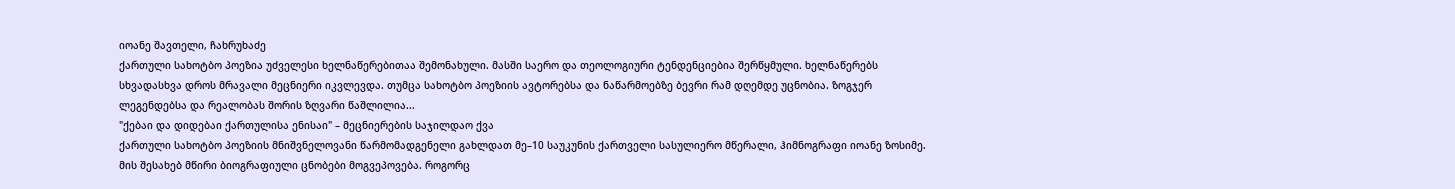იოანე შავთელი, ჩახრუხაძე
ქართული სახოტბო პოეზია უძველესი ხელნაწერებითაა შემონახული. მასში საერო და თეოლოგიური ტენდენციებია შერწყმული. ხელნაწერებს სხვადასხვა დროს მრავალი მეცნიერი იკვლევდა. თუმცა სახოტბო პოეზიის ავტორებსა და ნაწარმოებზე ბევრი რამ დღემდე უცნობია. ზოგჯერ ლეგენდებსა და რეალობას შორის ზღვარი წაშლილია...
"ქებაი და დიდებაი ქართულისა ენისაი" – მეცნიერების საჯილდაო ქვა
ქართული სახოტბო პოეზიის მნიშვნელოვანი წარმომადგენელი გახლდათ მე–10 საუკუნის ქართველი სასულიერო მწერალი, ჰიმნოგრაფი იოანე ზოსიმე. მის შესახებ მწირი ბიოგრაფიული ცნობები მოგვეპოვება. როგორც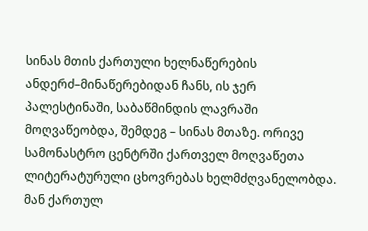სინას მთის ქართული ხელნაწერების ანდერძ–მინაწერებიდან ჩანს, ის ჯერ პალესტინაში, საბაწმინდის ლავრაში მოღვაწეობდა, შემდეგ – სინას მთაზე. ორივე სამონასტრო ცენტრში ქართველ მოღვაწეთა ლიტერატურული ცხოვრებას ხელმძღვანელობდა. მან ქართულ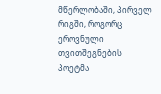მწერლობაში, პირველ რიგში, როგორც ეროვნული თვითშეგნების პოეტმა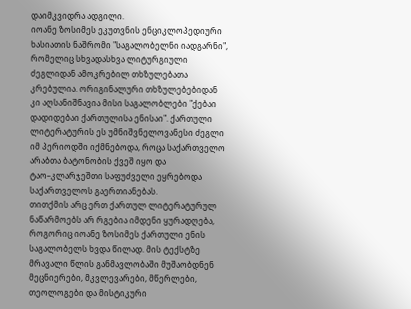დაიმკვიდრა ადგილი.
იოანე ზოსიმეს ეკუთვნის ენციკლოპედიური ხასიათის ნაშრომი "საგალობელნი იადგარნი", რომელიც სხვადასხვა ლიტურგიული ძეგლიდან ამოკრებილ თხზულებათა კრებულია. ორიგინალური თხზულებებიდან კი აღსანიშნავია მისი საგალობლები "ქებაი დადიდებაი ქართულისა ენისაი". ქართული ლიტერატურის ეს უმნიშვნელოვანესი ძეგლი იმ პერიოდში იქმნებოდა, როცა საქართველო არაბთა ბატონობის ქვეშ იყო და ტაო–კლარჯეშთი საფუძველი ეყრებოდა საქართველოს გაერთიანებას.
თითქმის არც ერთ ქართულ ლიტერატურულ ნაწარმოებს არ რგებია იმდენი ყურადღება, როგორიც იოანე ზოსიმეს ქართული ენის საგალობელს ხვდა წილად. მის ტექსტზე მრავალი წლის განმავლობაში მუშაობდნენ მეცნიერები, მკვლევარები, მწერლები, თეოლოგები და მისტიკური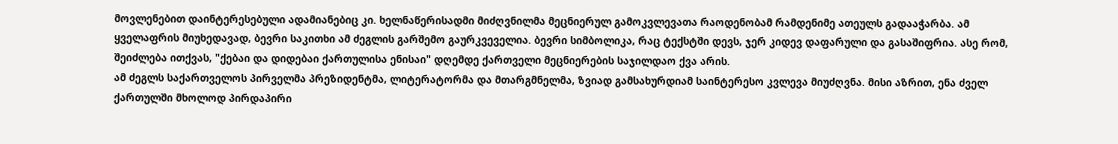მოვლენებით დაინტერესებული ადამიანებიც კი. ხელნაწერისადმი მიძღვნილმა მეცნიერულ გამოკვლევათა რაოდენობამ რამდენიმე ათეულს გადააჭარბა. ამ ყველაფრის მიუხედავად, ბევრი საკითხი ამ ძეგლის გარშემო გაურკვეველია. ბევრი სიმბოლიკა, რაც ტექსტში დევს, ჯერ კიდევ დაფარული და გასაშიფრია. ასე რომ, შეიძლება ითქვას, "ქებაი და დიდებაი ქართულისა ენისაი" დღემდე ქართველი მეცნიერების საჯილდაო ქვა არის.
ამ ძეგლს საქართველოს პირველმა პრეზიდენტმა, ლიტერატორმა და მთარგმნელმა, ზვიად გამსახურდიამ საინტერესო კვლევა მიუძღვნა. მისი აზრით, ენა ძველ ქართულში მხოლოდ პირდაპირი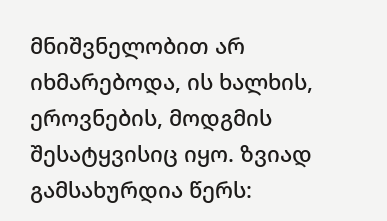მნიშვნელობით არ იხმარებოდა, ის ხალხის, ეროვნების, მოდგმის შესატყვისიც იყო. ზვიად გამსახურდია წერს: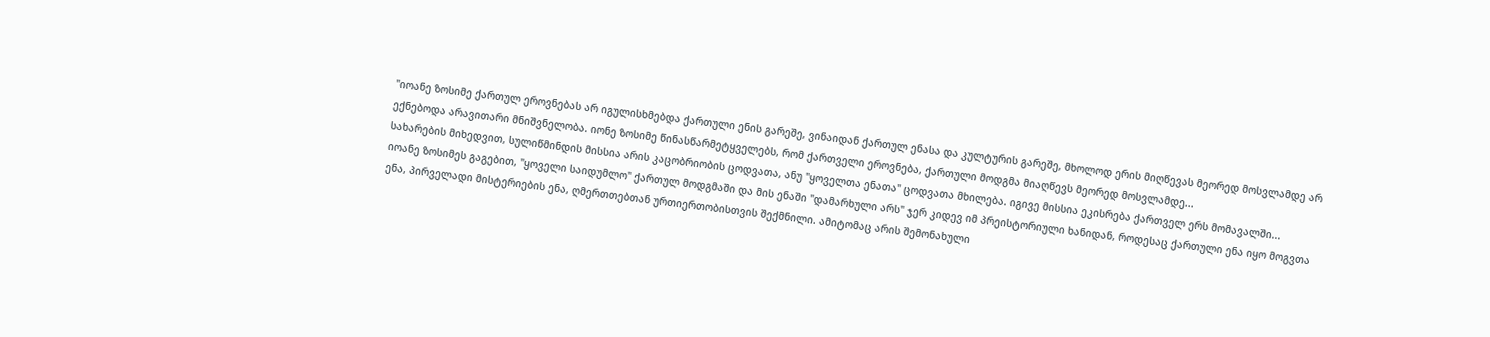"იოანე ზოსიმე ქართულ ეროვნებას არ იგულისხმებდა ქართული ენის გარეშე, ვინაიდან ქართულ ენასა და კულტურის გარეშე, მხოლოდ ერის მიღწევას მეორედ მოსვლამდე არ ექნებოდა არავითარი მნიშვნელობა. იონე ზოსიმე წინასწარმეტყველებს, რომ ქართველი ეროვნება, ქართული მოდგმა მიაღწევს მეორედ მოსვლამდე...
სახარების მიხედვით, სულიწმინდის მისსია არის კაცობრიობის ცოდვათა, ანუ "ყოველთა ენათა" ცოდვათა მხილება. იგივე მისსია ეკისრება ქართველ ერს მომავალში...
იოანე ზოსიმეს გაგებით, "ყოველი საიდუმლო" ქართულ მოდგმაში და მის ენაში "დამარხული არს" ჯერ კიდევ იმ პრეისტორიული ხანიდან, როდესაც ქართული ენა იყო მოგვთა ენა, პირველადი მისტერიების ენა, ღმერთთებთან ურთიერთობისთვის შექმნილი. ამიტომაც არის შემონახული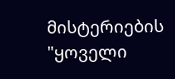მისტერიების "ყოველი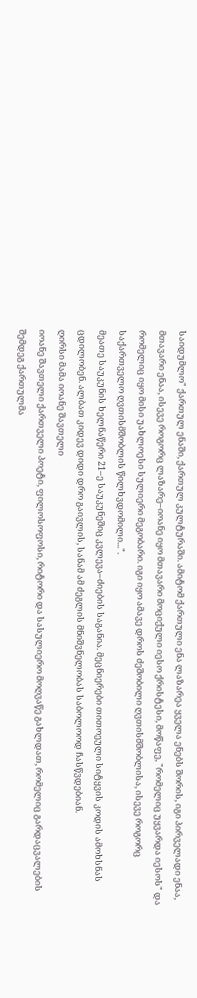საიდუმლო" ქართულ ენაში, ქართულ კულტურაში. ამიტომ ქართული ენა ლაზარეა ყველა ენებს შორის, იგი პირველადი ენაა, მთავარი ენაა, ისევე როგორც ლაზარე–იოანე იყო მთავარი მოციქული იესო ქრისტესი, მოწაფე, "რომელიც უყვარდა იესოს" და რომელიც იყო მისი უახლოესი სულიერი მეგობარი. იგი იყო ამავე დროს ძეშობილი ღვთისმშობლისა, ისევე როგორც საქართველო ღვთისმშობლის წილხვდომილი...".
მეათე საუკუნის ხელნაწერი 21–ე საუკუნეშიც კვლევა–ძიების საგანია. მეცნიერები თითოეული სიტყვის კოდის ამოხსნას ცდილობენ. ალბათ კიდევ დიდი დრო გაივლის, სანამ ამ ძეგლის მნიშვნელობას საბოლოოდ ჩასწვდებიან.
ღირსი მამა იოანე შავთელი
იოანე შავთელი ქართველი პოეტი, ფილოსოფოსი, რიტორი და სასულიერო მოღვაწე გახლდათ, რომელიც გარდაცვალების შემდეგ ქართულმა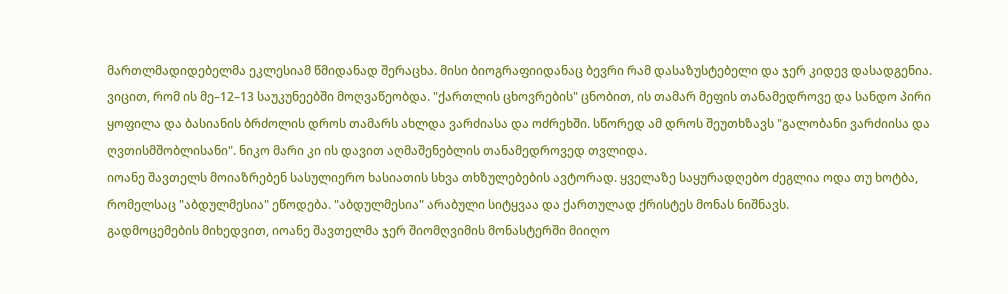მართლმადიდებელმა ეკლესიამ წმიდანად შერაცხა. მისი ბიოგრაფიიდანაც ბევრი რამ დასაზუსტებელი და ჯერ კიდევ დასადგენია. ვიცით, რომ ის მე–12–13 საუკუნეებში მოღვაწეობდა. "ქართლის ცხოვრების" ცნობით, ის თამარ მეფის თანამედროვე და სანდო პირი ყოფილა და ბასიანის ბრძოლის დროს თამარს ახლდა ვარძიასა და ოძრეხში. სწორედ ამ დროს შეუთხზავს "გალობანი ვარძიისა და ღვთისმშობლისანი". ნიკო მარი კი ის დავით აღმაშენებლის თანამედროვედ თვლიდა.
იოანე შავთელს მოიაზრებენ სასულიერო ხასიათის სხვა თხზულებების ავტორად. ყველაზე საყურადღებო ძეგლია ოდა თუ ხოტბა, რომელსაც "აბდულმესია" ეწოდება. "აბდულმესია" არაბული სიტყვაა და ქართულად ქრისტეს მონას ნიშნავს.
გადმოცემების მიხედვით, იოანე შავთელმა ჯერ შიომღვიმის მონასტერში მიიღო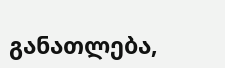განათლება,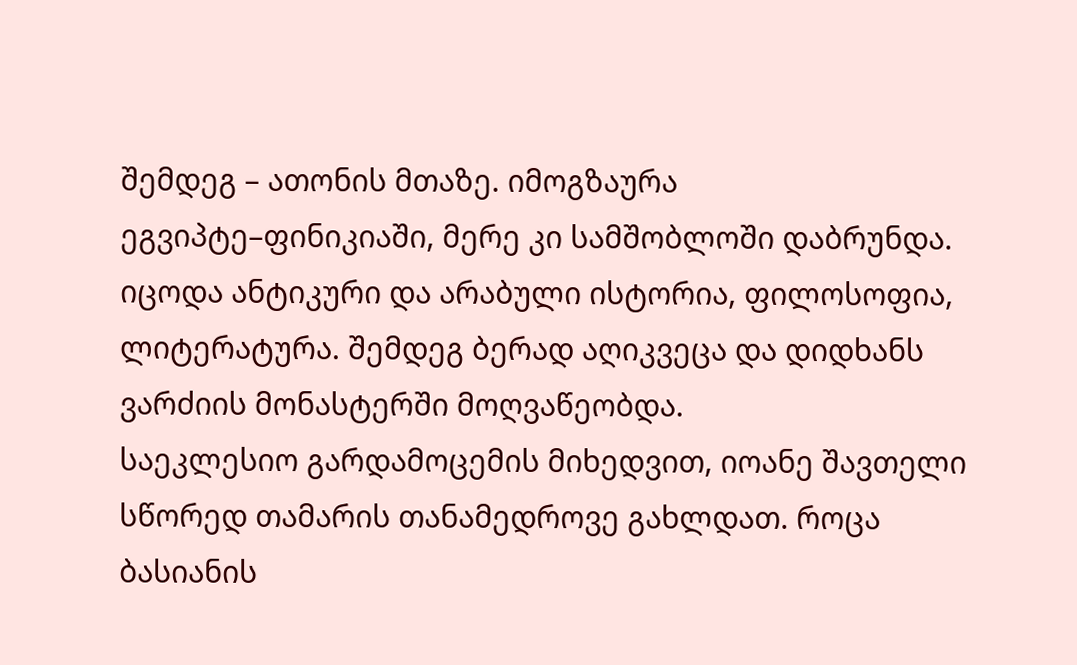შემდეგ – ათონის მთაზე. იმოგზაურა ეგვიპტე–ფინიკიაში, მერე კი სამშობლოში დაბრუნდა. იცოდა ანტიკური და არაბული ისტორია, ფილოსოფია, ლიტერატურა. შემდეგ ბერად აღიკვეცა და დიდხანს ვარძიის მონასტერში მოღვაწეობდა.
საეკლესიო გარდამოცემის მიხედვით, იოანე შავთელი სწორედ თამარის თანამედროვე გახლდათ. როცა ბასიანის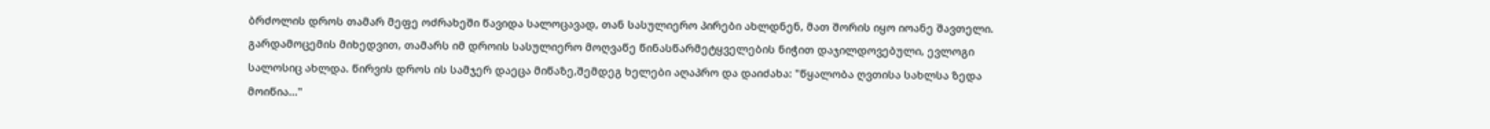ბრძოლის დროს თამარ მეფე ოძრახეში წავიდა სალოცავად, თან სასულიერო პირები ახლდნენ, მათ შორის იყო იოანე შავთელი. გარდამოცემის მიხედვით, თამარს იმ დროის სასულიერო მოღვაწე წინასწარმეტყველების ნიჭით დაჯილდოვებული, ევლოგი სალოსიც ახლდა. წირვის დროს ის სამჯერ დაეცა მიწაზე,შემდეგ ხელები აღაპრო და დაიძახა: "წყალობა ღვთისა სახლსა ზედა მოიწია..."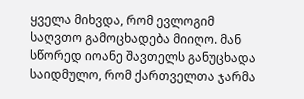ყველა მიხვდა, რომ ევლოგიმ საღვთო გამოცხადება მიიღო. მან სწორედ იოანე შავთელს განუცხადა საიდმულო, რომ ქართველთა ჯარმა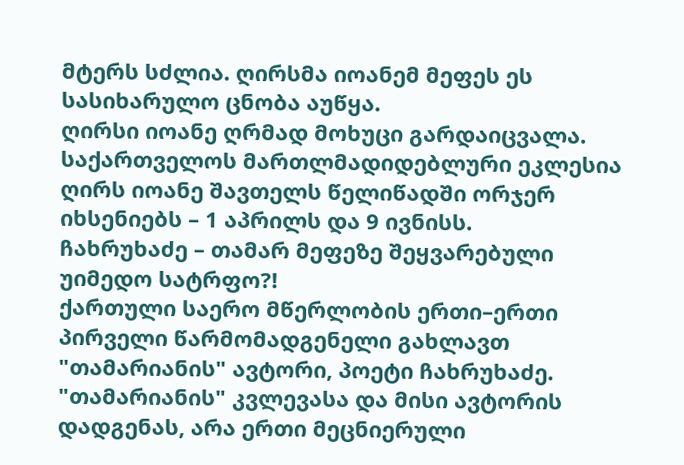მტერს სძლია. ღირსმა იოანემ მეფეს ეს სასიხარულო ცნობა აუწყა.
ღირსი იოანე ღრმად მოხუცი გარდაიცვალა. საქართველოს მართლმადიდებლური ეკლესია ღირს იოანე შავთელს წელიწადში ორჯერ იხსენიებს – 1 აპრილს და 9 ივნისს.
ჩახრუხაძე – თამარ მეფეზე შეყვარებული უიმედო სატრფო?!
ქართული საერო მწერლობის ერთი–ერთი პირველი წარმომადგენელი გახლავთ "თამარიანის" ავტორი, პოეტი ჩახრუხაძე.
"თამარიანის" კვლევასა და მისი ავტორის დადგენას, არა ერთი მეცნიერული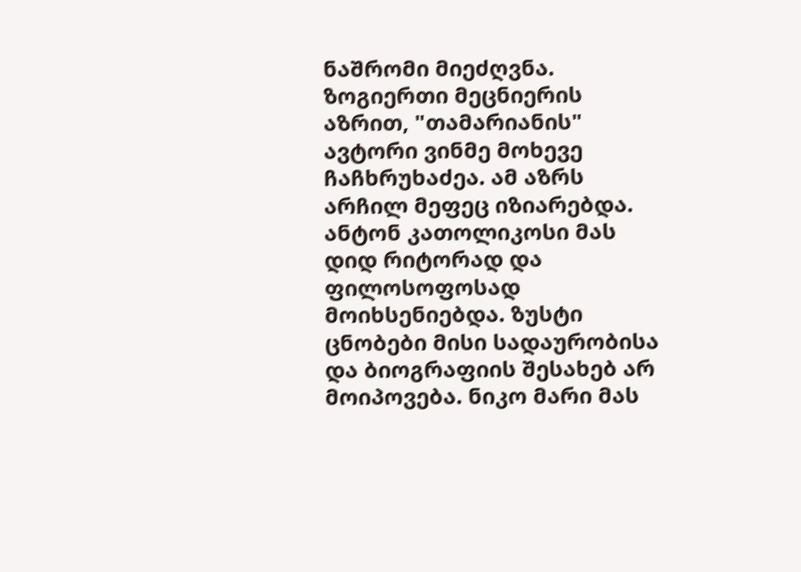ნაშრომი მიეძღვნა. ზოგიერთი მეცნიერის აზრით, "თამარიანის" ავტორი ვინმე მოხევე ჩაჩხრუხაძეა. ამ აზრს არჩილ მეფეც იზიარებდა. ანტონ კათოლიკოსი მას დიდ რიტორად და ფილოსოფოსად მოიხსენიებდა. ზუსტი ცნობები მისი სადაურობისა და ბიოგრაფიის შესახებ არ მოიპოვება. ნიკო მარი მას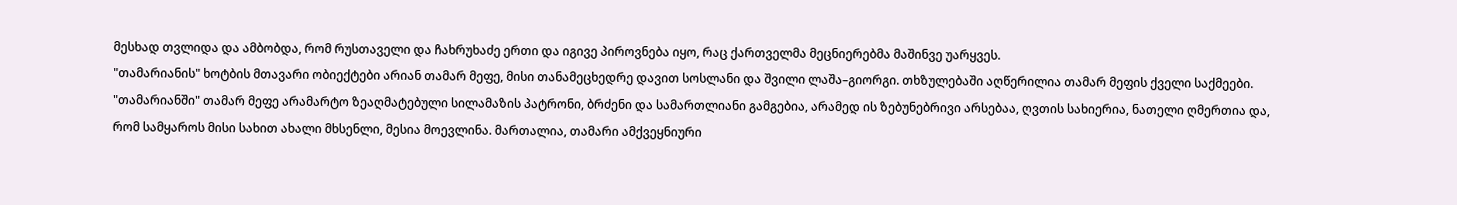მესხად თვლიდა და ამბობდა, რომ რუსთაველი და ჩახრუხაძე ერთი და იგივე პიროვნება იყო, რაც ქართველმა მეცნიერებმა მაშინვე უარყვეს.
"თამარიანის" ხოტბის მთავარი ობიექტები არიან თამარ მეფე, მისი თანამეცხედრე დავით სოსლანი და შვილი ლაშა–გიორგი. თხზულებაში აღწერილია თამარ მეფის ქველი საქმეები. "თამარიანში" თამარ მეფე არამარტო ზეაღმატებული სილამაზის პატრონი, ბრძენი და სამართლიანი გამგებია, არამედ ის ზებუნებრივი არსებაა, ღვთის სახიერია, ნათელი ღმერთია და, რომ სამყაროს მისი სახით ახალი მხსენლი, მესია მოევლინა. მართალია, თამარი ამქვეყნიური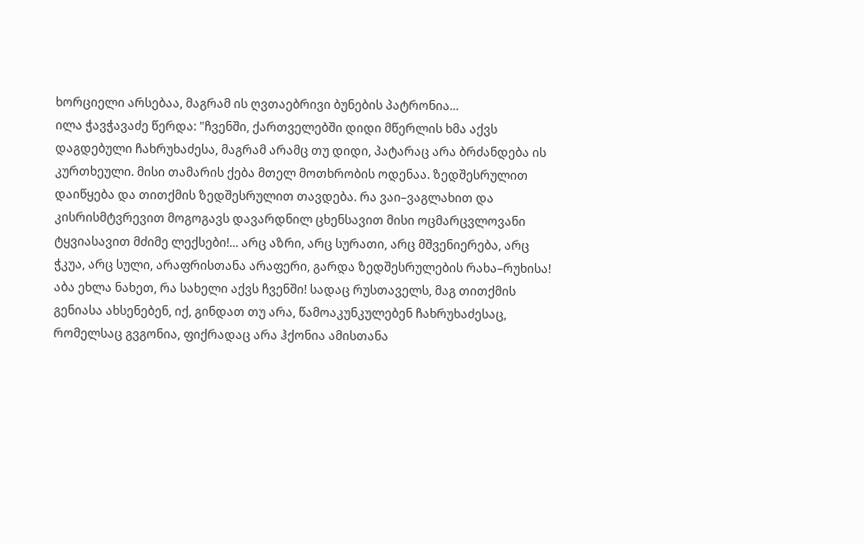ხორციელი არსებაა, მაგრამ ის ღვთაებრივი ბუნების პატრონია...
ილა ჭავჭავაძე წერდა: "ჩვენში, ქართველებში დიდი მწერლის ხმა აქვს დაგდებული ჩახრუხაძესა, მაგრამ არამც თუ დიდი, პატარაც არა ბრძანდება ის კურთხეული. მისი თამარის ქება მთელ მოთხრობის ოდენაა. ზედშესრულით დაიწყება და თითქმის ზედშესრულით თავდება. რა ვაი–ვაგლახით და კისრისმტვრევით მოგოგავს დავარდნილ ცხენსავით მისი ოცმარცვლოვანი ტყვიასავით მძიმე ლექსები!... არც აზრი, არც სურათი, არც მშვენიერება, არც ჭკუა, არც სული, არაფრისთანა არაფერი, გარდა ზედშესრულების რახა–რუხისა! აბა ეხლა ნახეთ, რა სახელი აქვს ჩვენში! სადაც რუსთაველს, მაგ თითქმის გენიასა ახსენებენ, იქ, გინდათ თუ არა, წამოაკუნკულებენ ჩახრუხაძესაც, რომელსაც გვგონია, ფიქრადაც არა ჰქონია ამისთანა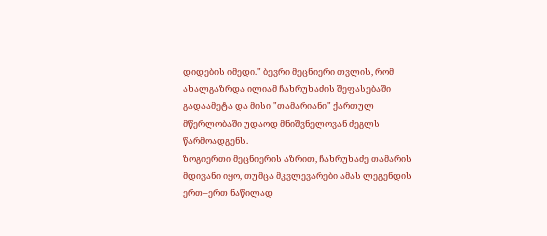დიდების იმედი." ბევრი მეცნიერი თვლის, რომ ახალგაზრდა ილიამ ჩახრუხაძის შეფასებაში გადაამეტა და მისი "თამარიანი" ქართულ მწერლობაში უდაოდ მნიშვნელოვან ძეგლს წარმოადგენს.
ზოგიერთი მეცნიერის აზრით, ჩახრუხაძე თამარის მდივანი იყო, თუმცა მკვლევარები ამას ლეგენდის ერთ–ერთ ნაწილად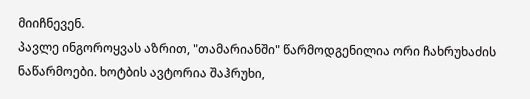მიიჩნევენ.
პავლე ინგოროყვას აზრით, "თამარიანში" წარმოდგენილია ორი ჩახრუხაძის ნაწარმოები. ხოტბის ავტორია შაჰრუხი,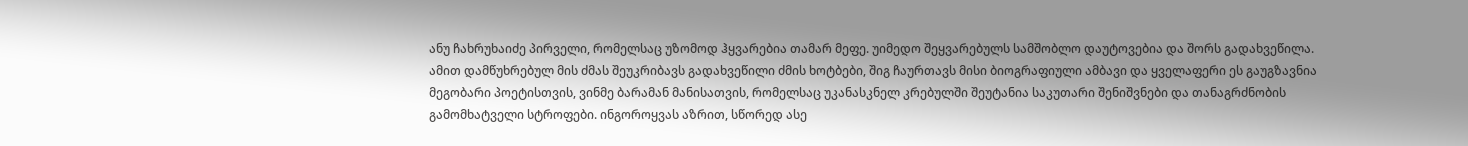ანუ ჩახრუხაიძე პირველი, რომელსაც უზომოდ ჰყვარებია თამარ მეფე. უიმედო შეყვარებულს სამშობლო დაუტოვებია და შორს გადახვეწილა. ამით დამწუხრებულ მის ძმას შეუკრიბავს გადახვეწილი ძმის ხოტბები, შიგ ჩაურთავს მისი ბიოგრაფიული ამბავი და ყველაფერი ეს გაუგზავნია მეგობარი პოეტისთვის, ვინმე ბარამან მანისათვის, რომელსაც უკანასკნელ კრებულში შეუტანია საკუთარი შენიშვნები და თანაგრძნობის გამომხატველი სტროფები. ინგოროყვას აზრით, სწორედ ასე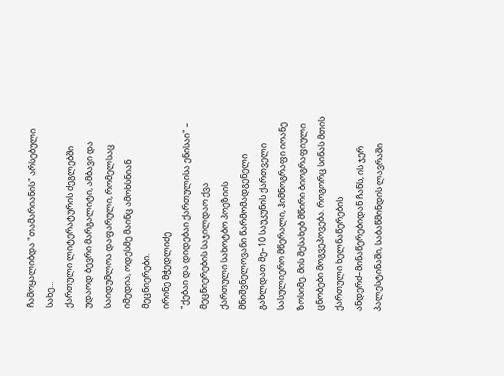ჩამოყალიბდა "თამარიანის" არსებული სახე...
ქართული ლიტერატურის ძეგლებში უდაოდ ბევრი მარგალიტი, ამბავი და საიდუმლოა დაფარული, რომელსაც იმედია, ოდესმე მაინც ამოხსნიან მეცნიერები.
ირინე მჭედლიძე
"ქებაი და დიდებაი ქართულისა ენისაი" – მეცნიერების საჯილდაო ქვა
ქართული სახოტბო პოეზიის მნიშვნელოვანი წარმომადგენელი გახლდათ მე–10 საუკუნის ქართველი სასულიერო მწერალი, ჰიმნოგრაფი იოანე ზოსიმე. მის შესახებ მწირი ბიოგრაფიული ცნობები მოგვეპოვება. როგორც სინას მთის ქართული ხელნაწერების ანდერძ–მინაწერებიდან ჩანს, ის ჯერ პალესტინაში, საბაწმინდის ლავრაში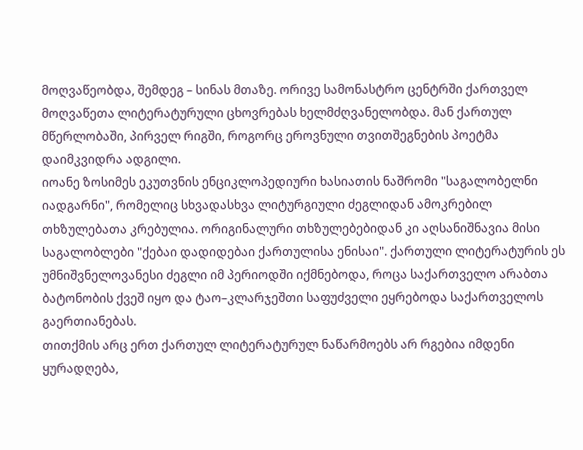მოღვაწეობდა, შემდეგ – სინას მთაზე. ორივე სამონასტრო ცენტრში ქართველ მოღვაწეთა ლიტერატურული ცხოვრებას ხელმძღვანელობდა. მან ქართულ მწერლობაში, პირველ რიგში, როგორც ეროვნული თვითშეგნების პოეტმა დაიმკვიდრა ადგილი.
იოანე ზოსიმეს ეკუთვნის ენციკლოპედიური ხასიათის ნაშრომი "საგალობელნი იადგარნი", რომელიც სხვადასხვა ლიტურგიული ძეგლიდან ამოკრებილ თხზულებათა კრებულია. ორიგინალური თხზულებებიდან კი აღსანიშნავია მისი საგალობლები "ქებაი დადიდებაი ქართულისა ენისაი". ქართული ლიტერატურის ეს უმნიშვნელოვანესი ძეგლი იმ პერიოდში იქმნებოდა, როცა საქართველო არაბთა ბატონობის ქვეშ იყო და ტაო–კლარჯეშთი საფუძველი ეყრებოდა საქართველოს გაერთიანებას.
თითქმის არც ერთ ქართულ ლიტერატურულ ნაწარმოებს არ რგებია იმდენი ყურადღება,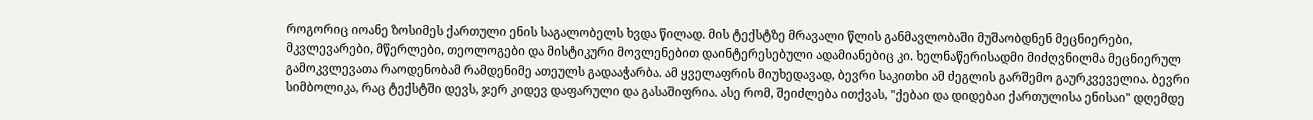როგორიც იოანე ზოსიმეს ქართული ენის საგალობელს ხვდა წილად. მის ტექსტზე მრავალი წლის განმავლობაში მუშაობდნენ მეცნიერები, მკვლევარები, მწერლები, თეოლოგები და მისტიკური მოვლენებით დაინტერესებული ადამიანებიც კი. ხელნაწერისადმი მიძღვნილმა მეცნიერულ გამოკვლევათა რაოდენობამ რამდენიმე ათეულს გადააჭარბა. ამ ყველაფრის მიუხედავად, ბევრი საკითხი ამ ძეგლის გარშემო გაურკვეველია. ბევრი სიმბოლიკა, რაც ტექსტში დევს, ჯერ კიდევ დაფარული და გასაშიფრია. ასე რომ, შეიძლება ითქვას, "ქებაი და დიდებაი ქართულისა ენისაი" დღემდე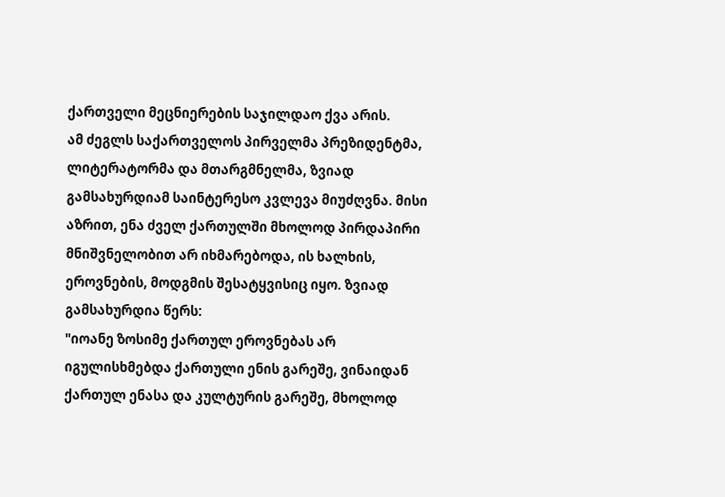ქართველი მეცნიერების საჯილდაო ქვა არის.
ამ ძეგლს საქართველოს პირველმა პრეზიდენტმა, ლიტერატორმა და მთარგმნელმა, ზვიად გამსახურდიამ საინტერესო კვლევა მიუძღვნა. მისი აზრით, ენა ძველ ქართულში მხოლოდ პირდაპირი მნიშვნელობით არ იხმარებოდა, ის ხალხის, ეროვნების, მოდგმის შესატყვისიც იყო. ზვიად გამსახურდია წერს:
"იოანე ზოსიმე ქართულ ეროვნებას არ იგულისხმებდა ქართული ენის გარეშე, ვინაიდან ქართულ ენასა და კულტურის გარეშე, მხოლოდ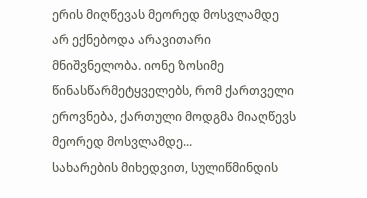ერის მიღწევას მეორედ მოსვლამდე არ ექნებოდა არავითარი მნიშვნელობა. იონე ზოსიმე წინასწარმეტყველებს, რომ ქართველი ეროვნება, ქართული მოდგმა მიაღწევს მეორედ მოსვლამდე...
სახარების მიხედვით, სულიწმინდის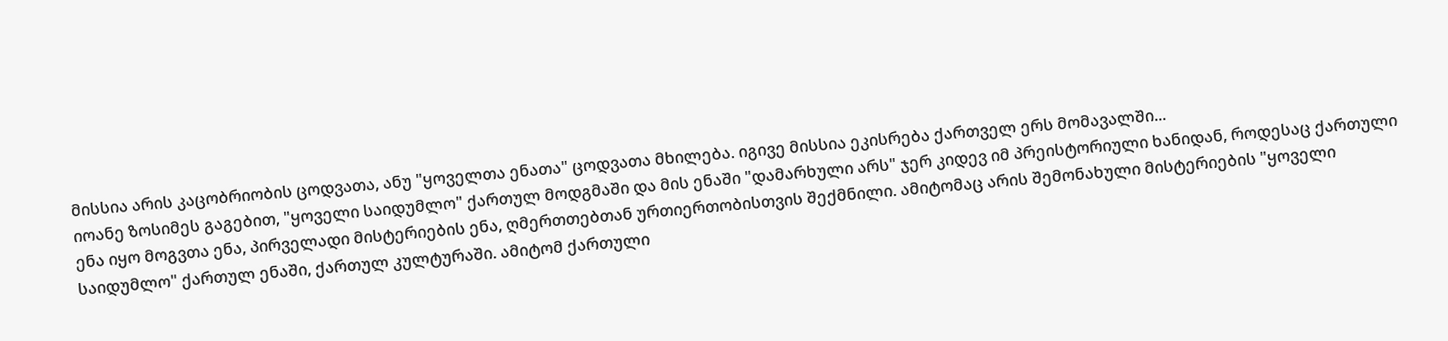მისსია არის კაცობრიობის ცოდვათა, ანუ "ყოველთა ენათა" ცოდვათა მხილება. იგივე მისსია ეკისრება ქართველ ერს მომავალში...
იოანე ზოსიმეს გაგებით, "ყოველი საიდუმლო" ქართულ მოდგმაში და მის ენაში "დამარხული არს" ჯერ კიდევ იმ პრეისტორიული ხანიდან, როდესაც ქართული ენა იყო მოგვთა ენა, პირველადი მისტერიების ენა, ღმერთთებთან ურთიერთობისთვის შექმნილი. ამიტომაც არის შემონახული მისტერიების "ყოველი საიდუმლო" ქართულ ენაში, ქართულ კულტურაში. ამიტომ ქართული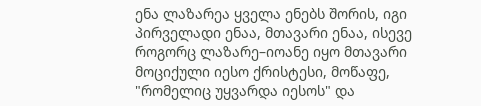ენა ლაზარეა ყველა ენებს შორის, იგი პირველადი ენაა, მთავარი ენაა, ისევე როგორც ლაზარე–იოანე იყო მთავარი მოციქული იესო ქრისტესი, მოწაფე, "რომელიც უყვარდა იესოს" და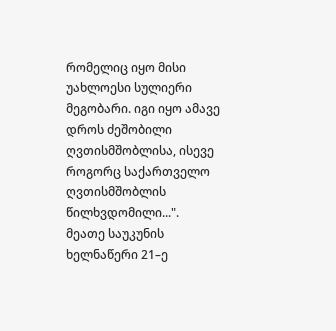რომელიც იყო მისი უახლოესი სულიერი მეგობარი. იგი იყო ამავე დროს ძეშობილი ღვთისმშობლისა, ისევე როგორც საქართველო ღვთისმშობლის წილხვდომილი...".
მეათე საუკუნის ხელნაწერი 21–ე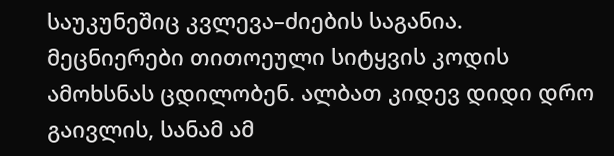საუკუნეშიც კვლევა–ძიების საგანია. მეცნიერები თითოეული სიტყვის კოდის ამოხსნას ცდილობენ. ალბათ კიდევ დიდი დრო გაივლის, სანამ ამ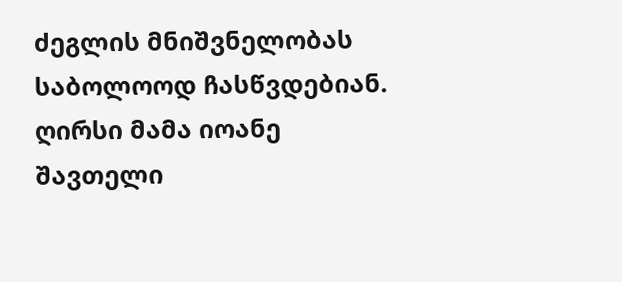ძეგლის მნიშვნელობას საბოლოოდ ჩასწვდებიან.
ღირსი მამა იოანე შავთელი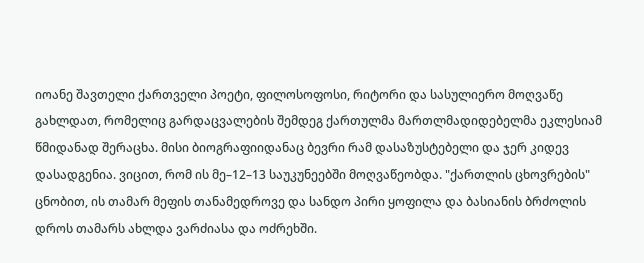იოანე შავთელი ქართველი პოეტი, ფილოსოფოსი, რიტორი და სასულიერო მოღვაწე გახლდათ, რომელიც გარდაცვალების შემდეგ ქართულმა მართლმადიდებელმა ეკლესიამ წმიდანად შერაცხა. მისი ბიოგრაფიიდანაც ბევრი რამ დასაზუსტებელი და ჯერ კიდევ დასადგენია. ვიცით, რომ ის მე–12–13 საუკუნეებში მოღვაწეობდა. "ქართლის ცხოვრების" ცნობით, ის თამარ მეფის თანამედროვე და სანდო პირი ყოფილა და ბასიანის ბრძოლის დროს თამარს ახლდა ვარძიასა და ოძრეხში.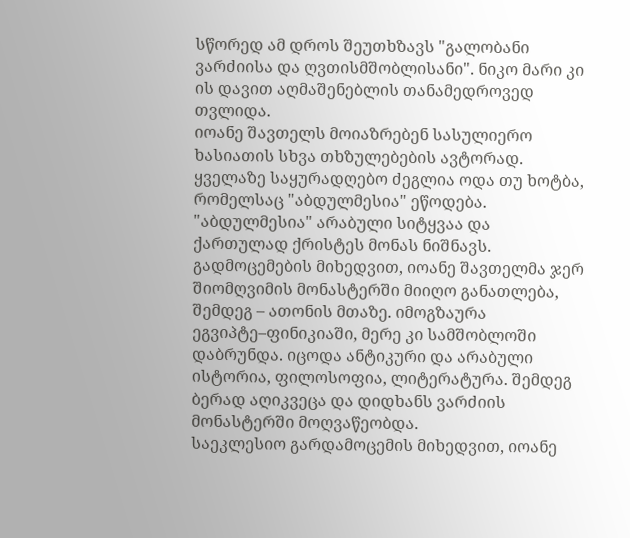სწორედ ამ დროს შეუთხზავს "გალობანი ვარძიისა და ღვთისმშობლისანი". ნიკო მარი კი ის დავით აღმაშენებლის თანამედროვედ თვლიდა.
იოანე შავთელს მოიაზრებენ სასულიერო ხასიათის სხვა თხზულებების ავტორად. ყველაზე საყურადღებო ძეგლია ოდა თუ ხოტბა, რომელსაც "აბდულმესია" ეწოდება. "აბდულმესია" არაბული სიტყვაა და ქართულად ქრისტეს მონას ნიშნავს.
გადმოცემების მიხედვით, იოანე შავთელმა ჯერ შიომღვიმის მონასტერში მიიღო განათლება, შემდეგ – ათონის მთაზე. იმოგზაურა ეგვიპტე–ფინიკიაში, მერე კი სამშობლოში დაბრუნდა. იცოდა ანტიკური და არაბული ისტორია, ფილოსოფია, ლიტერატურა. შემდეგ ბერად აღიკვეცა და დიდხანს ვარძიის მონასტერში მოღვაწეობდა.
საეკლესიო გარდამოცემის მიხედვით, იოანე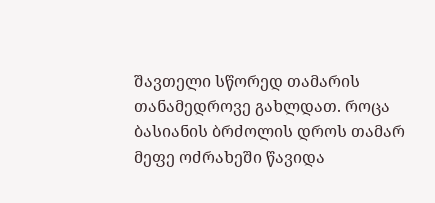შავთელი სწორედ თამარის თანამედროვე გახლდათ. როცა ბასიანის ბრძოლის დროს თამარ მეფე ოძრახეში წავიდა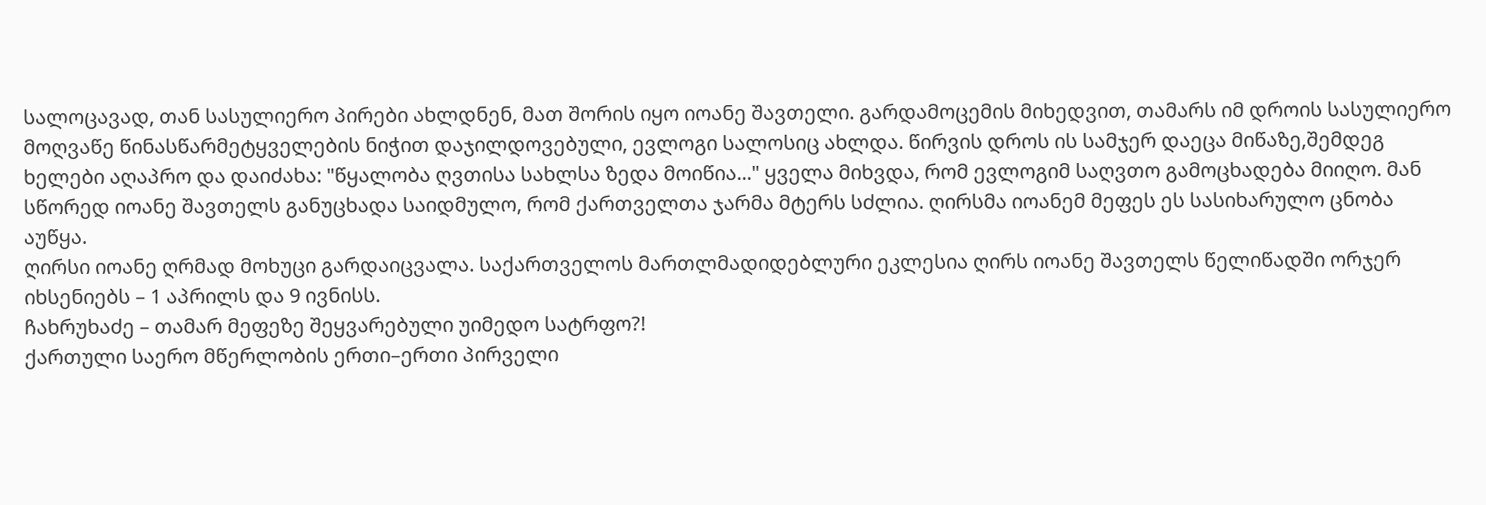სალოცავად, თან სასულიერო პირები ახლდნენ, მათ შორის იყო იოანე შავთელი. გარდამოცემის მიხედვით, თამარს იმ დროის სასულიერო მოღვაწე წინასწარმეტყველების ნიჭით დაჯილდოვებული, ევლოგი სალოსიც ახლდა. წირვის დროს ის სამჯერ დაეცა მიწაზე,შემდეგ ხელები აღაპრო და დაიძახა: "წყალობა ღვთისა სახლსა ზედა მოიწია..." ყველა მიხვდა, რომ ევლოგიმ საღვთო გამოცხადება მიიღო. მან სწორედ იოანე შავთელს განუცხადა საიდმულო, რომ ქართველთა ჯარმა მტერს სძლია. ღირსმა იოანემ მეფეს ეს სასიხარულო ცნობა აუწყა.
ღირსი იოანე ღრმად მოხუცი გარდაიცვალა. საქართველოს მართლმადიდებლური ეკლესია ღირს იოანე შავთელს წელიწადში ორჯერ იხსენიებს – 1 აპრილს და 9 ივნისს.
ჩახრუხაძე – თამარ მეფეზე შეყვარებული უიმედო სატრფო?!
ქართული საერო მწერლობის ერთი–ერთი პირველი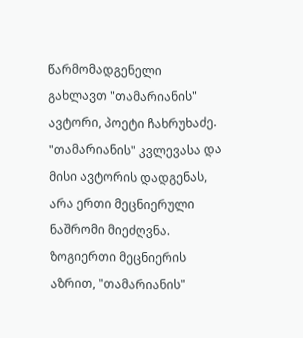წარმომადგენელი გახლავთ "თამარიანის" ავტორი, პოეტი ჩახრუხაძე.
"თამარიანის" კვლევასა და მისი ავტორის დადგენას, არა ერთი მეცნიერული ნაშრომი მიეძღვნა. ზოგიერთი მეცნიერის აზრით, "თამარიანის"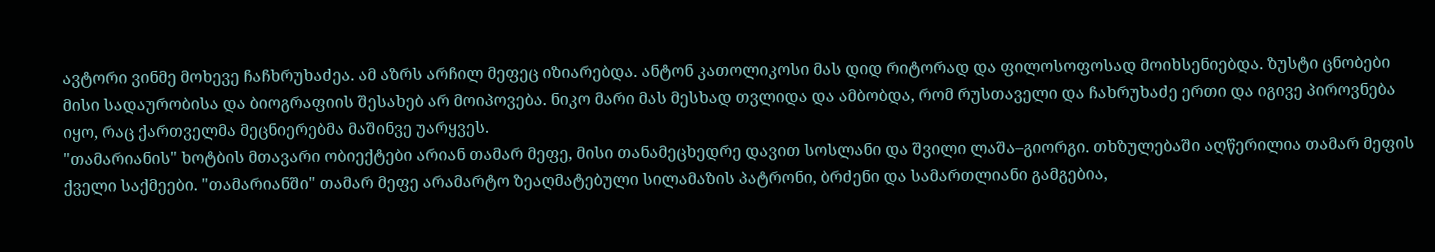ავტორი ვინმე მოხევე ჩაჩხრუხაძეა. ამ აზრს არჩილ მეფეც იზიარებდა. ანტონ კათოლიკოსი მას დიდ რიტორად და ფილოსოფოსად მოიხსენიებდა. ზუსტი ცნობები მისი სადაურობისა და ბიოგრაფიის შესახებ არ მოიპოვება. ნიკო მარი მას მესხად თვლიდა და ამბობდა, რომ რუსთაველი და ჩახრუხაძე ერთი და იგივე პიროვნება იყო, რაც ქართველმა მეცნიერებმა მაშინვე უარყვეს.
"თამარიანის" ხოტბის მთავარი ობიექტები არიან თამარ მეფე, მისი თანამეცხედრე დავით სოსლანი და შვილი ლაშა–გიორგი. თხზულებაში აღწერილია თამარ მეფის ქველი საქმეები. "თამარიანში" თამარ მეფე არამარტო ზეაღმატებული სილამაზის პატრონი, ბრძენი და სამართლიანი გამგებია,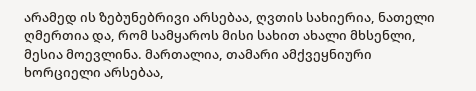არამედ ის ზებუნებრივი არსებაა, ღვთის სახიერია, ნათელი ღმერთია და, რომ სამყაროს მისი სახით ახალი მხსენლი, მესია მოევლინა. მართალია, თამარი ამქვეყნიური ხორციელი არსებაა,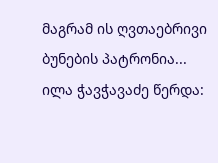მაგრამ ის ღვთაებრივი ბუნების პატრონია...
ილა ჭავჭავაძე წერდა: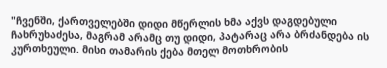"ჩვენში, ქართველებში დიდი მწერლის ხმა აქვს დაგდებული ჩახრუხაძესა, მაგრამ არამც თუ დიდი, პატარაც არა ბრძანდება ის კურთხეული. მისი თამარის ქება მთელ მოთხრობის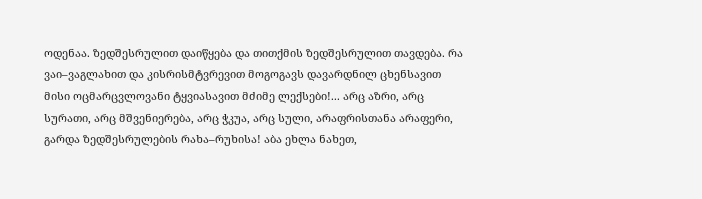ოდენაა. ზედშესრულით დაიწყება და თითქმის ზედშესრულით თავდება. რა ვაი–ვაგლახით და კისრისმტვრევით მოგოგავს დავარდნილ ცხენსავით მისი ოცმარცვლოვანი ტყვიასავით მძიმე ლექსები!... არც აზრი, არც სურათი, არც მშვენიერება, არც ჭკუა, არც სული, არაფრისთანა არაფერი, გარდა ზედშესრულების რახა–რუხისა! აბა ეხლა ნახეთ,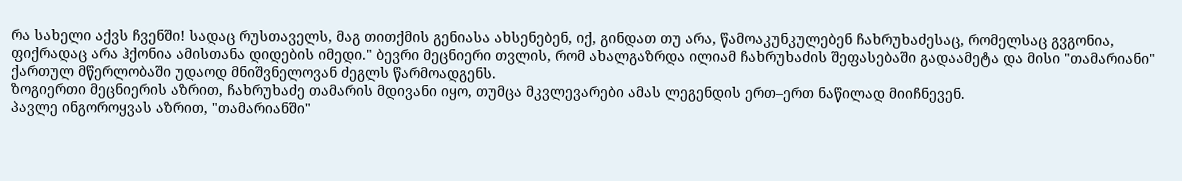რა სახელი აქვს ჩვენში! სადაც რუსთაველს, მაგ თითქმის გენიასა ახსენებენ, იქ, გინდათ თუ არა, წამოაკუნკულებენ ჩახრუხაძესაც, რომელსაც გვგონია, ფიქრადაც არა ჰქონია ამისთანა დიდების იმედი." ბევრი მეცნიერი თვლის, რომ ახალგაზრდა ილიამ ჩახრუხაძის შეფასებაში გადაამეტა და მისი "თამარიანი" ქართულ მწერლობაში უდაოდ მნიშვნელოვან ძეგლს წარმოადგენს.
ზოგიერთი მეცნიერის აზრით, ჩახრუხაძე თამარის მდივანი იყო, თუმცა მკვლევარები ამას ლეგენდის ერთ–ერთ ნაწილად მიიჩნევენ.
პავლე ინგოროყვას აზრით, "თამარიანში"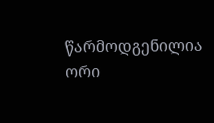წარმოდგენილია ორი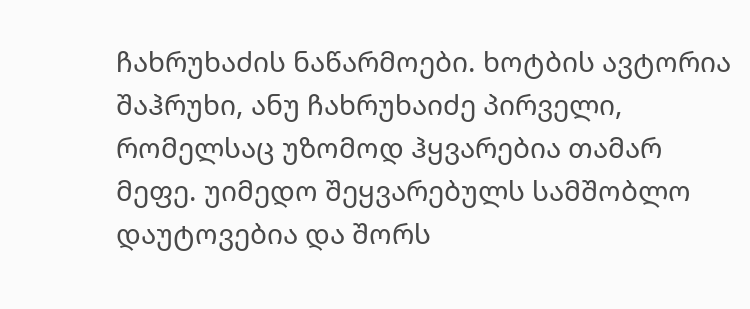ჩახრუხაძის ნაწარმოები. ხოტბის ავტორია შაჰრუხი, ანუ ჩახრუხაიძე პირველი, რომელსაც უზომოდ ჰყვარებია თამარ მეფე. უიმედო შეყვარებულს სამშობლო დაუტოვებია და შორს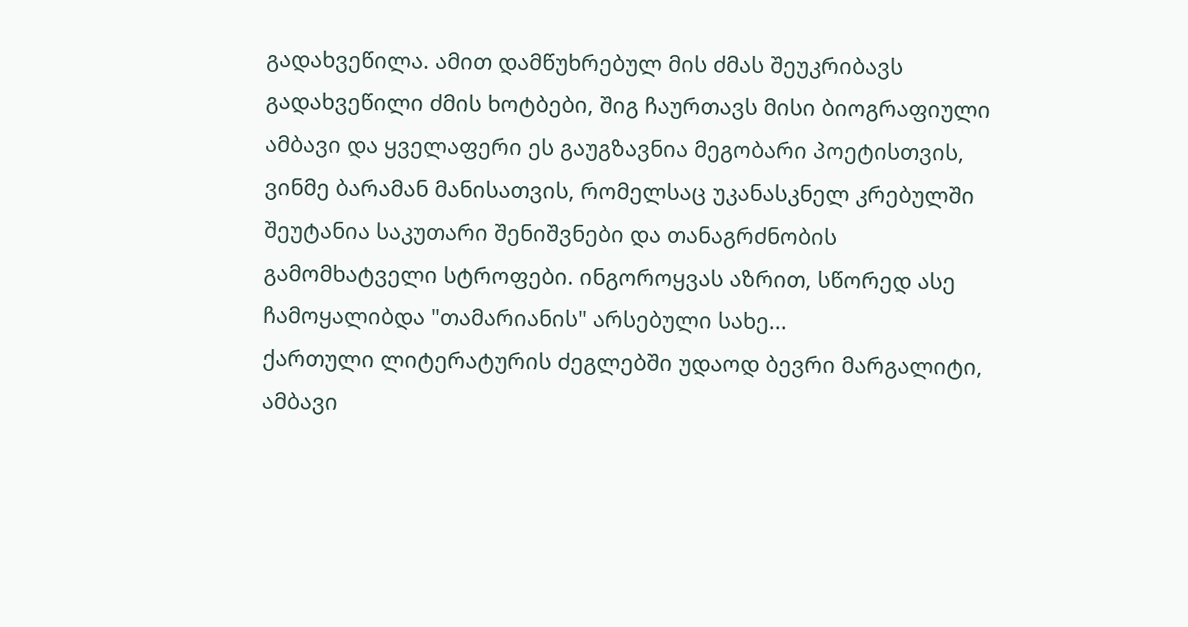გადახვეწილა. ამით დამწუხრებულ მის ძმას შეუკრიბავს გადახვეწილი ძმის ხოტბები, შიგ ჩაურთავს მისი ბიოგრაფიული ამბავი და ყველაფერი ეს გაუგზავნია მეგობარი პოეტისთვის, ვინმე ბარამან მანისათვის, რომელსაც უკანასკნელ კრებულში შეუტანია საკუთარი შენიშვნები და თანაგრძნობის გამომხატველი სტროფები. ინგოროყვას აზრით, სწორედ ასე ჩამოყალიბდა "თამარიანის" არსებული სახე...
ქართული ლიტერატურის ძეგლებში უდაოდ ბევრი მარგალიტი, ამბავი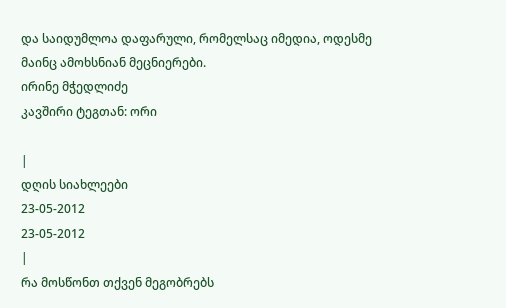და საიდუმლოა დაფარული, რომელსაც იმედია, ოდესმე მაინც ამოხსნიან მეცნიერები.
ირინე მჭედლიძე
კავშირი ტეგთან: ორი

|
დღის სიახლეები
23-05-2012
23-05-2012
|
რა მოსწონთ თქვენ მეგობრებს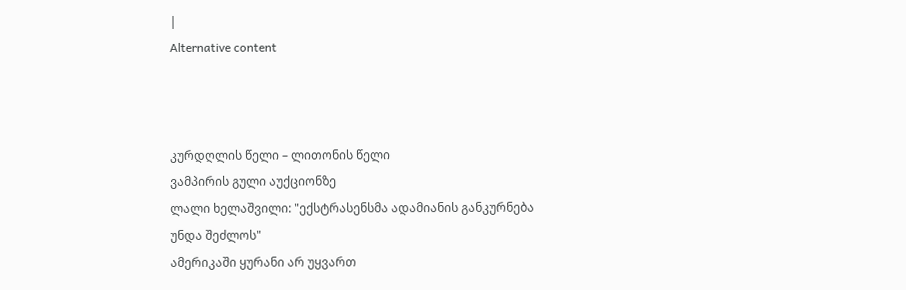|
Alternative content



კურდღლის წელი – ლითონის წელი
ვამპირის გული აუქციონზე
ლალი ხელაშვილი: "ექსტრასენსმა ადამიანის განკურნება უნდა შეძლოს"
ამერიკაში ყურანი არ უყვართ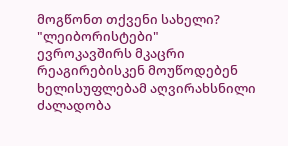მოგწონთ თქვენი სახელი?
"ლეიბორისტები" ევროკავშირს მკაცრი რეაგირებისკენ მოუწოდებენ
ხელისუფლებამ აღვირახსნილი ძალადობა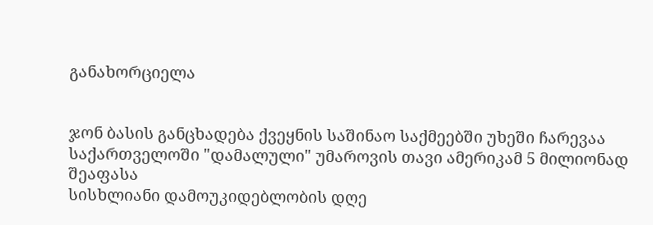განახორციელა


ჯონ ბასის განცხადება ქვეყნის საშინაო საქმეებში უხეში ჩარევაა
საქართველოში "დამალული" უმაროვის თავი ამერიკამ 5 მილიონად შეაფასა
სისხლიანი დამოუკიდებლობის დღე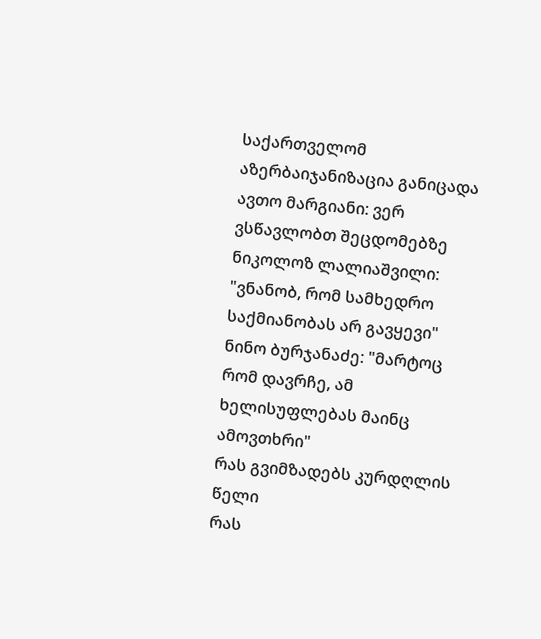საქართველომ აზერბაიჯანიზაცია განიცადა
ავთო მარგიანი: ვერ ვსწავლობთ შეცდომებზე
ნიკოლოზ ლალიაშვილი: "ვნანობ, რომ სამხედრო საქმიანობას არ გავყევი"
ნინო ბურჯანაძე: "მარტოც რომ დავრჩე, ამ ხელისუფლებას მაინც ამოვთხრი"
რას გვიმზადებს კურდღლის წელი
რას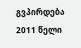გვპირდება 2011 წელი